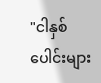"ငါနှစ်ပေါင်းများ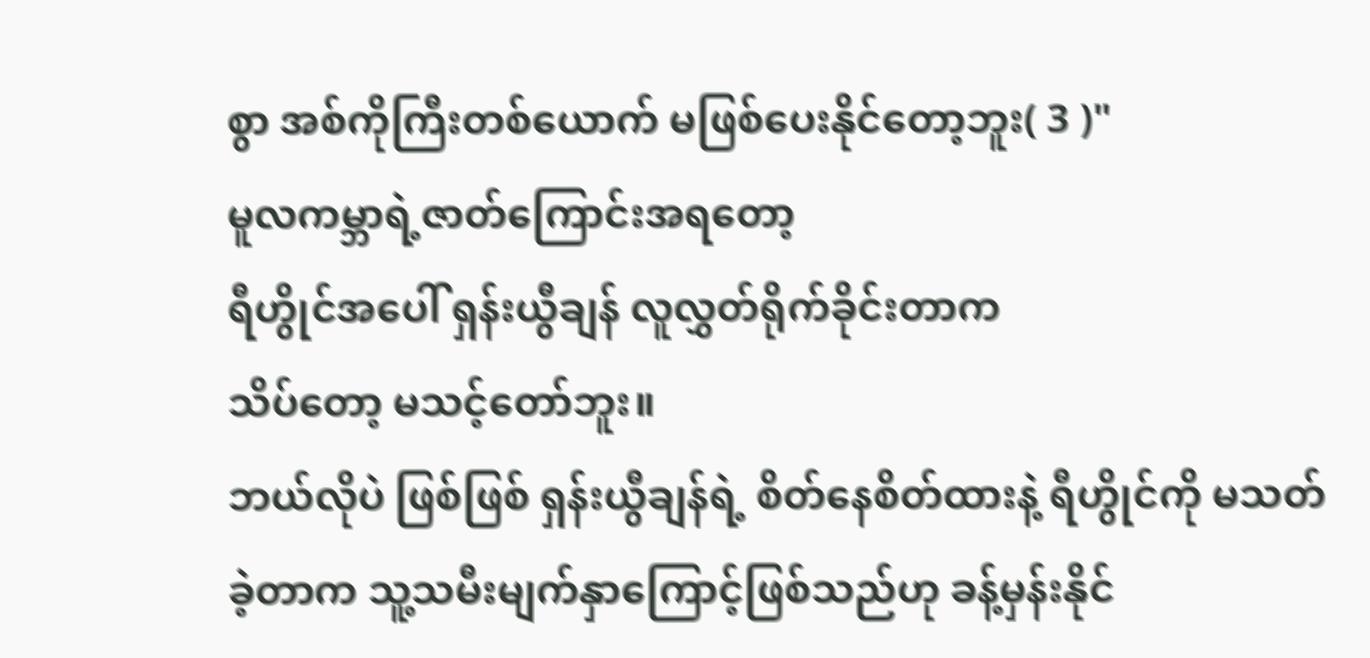စွာ အစ်ကိုကြီးတစ်ယောက် မဖြစ်ပေးနိုင်တော့ဘူး( 3 )"
မူလကမ္ဘာရဲ့ဇာတ်ကြောင်းအရတော့
ရီဟွိုင်အပေါ် ရှန်းယွီချန် လူလွှတ်ရိုက်ခိုင်းတာက
သိပ်တော့ မသင့်တော်ဘူး။
ဘယ်လိုပဲ ဖြစ်ဖြစ် ရှန်းယွီချန်ရဲ့ စိတ်နေစိတ်ထားနဲ့ ရီဟွိုင်ကို မသတ်ခဲ့တာက သူ့သမီးမျက်နှာကြောင့်ဖြစ်သည်ဟု ခန့်မှန်းနိုင်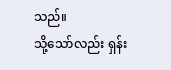သည်။
သို့သော်လည်း ရှန်း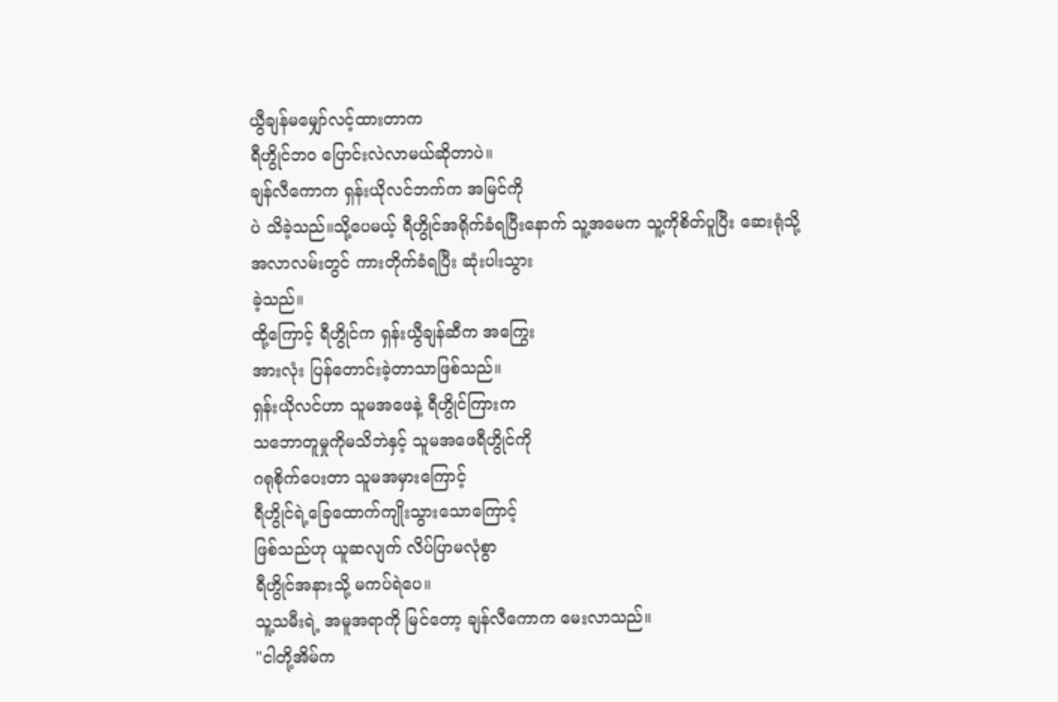ယွီချန်မမျှော်လင့်ထားတာက
ရီဟွိုင်ဘဝ ပြောင်းလဲလာမယ်ဆိုတာပဲ။
ချန်လီကောက ရှန်းယိုလင်ဘက်က အမြင်ကို
ပဲ သိခဲ့သည်။သို့ပေမယ့် ရီဟွိုင်အရိုက်ခံရပြီးနောက် သူ့အမေက သူ့ကိုစိတ်ပူပြီး ဆေးရုံသို့
အလာလမ်းတွင် ကားတိုက်ခံရပြီး ဆုံးပါးသွား
ခဲ့သည်။
ထို့ကြောင့် ရီဟွိုင်က ရှန်းယွီချန်ဆီက အကြွေး
အားလုံး ပြန်တောင်းခဲ့တာသာဖြစ်သည်။
ရှန်းယိုလင်ဟာ သူမအဖေနဲ့ ရီဟွိုင်ကြားက
သဘောတူမှုကိုမသိဘဲနှင့် သူမအဖေရီဟွိုင်ကို
ဂရုစိုက်ပေးတာ သူမအမှားကြောင့်
ရီဟွိုင်ရဲ့ခြေထောက်ကျိုးသွားသောကြောင့်
ဖြစ်သည်ဟု ယူဆလျက် လိပ်ပြာမလုံစွာ
ရီဟွိုင်အနားသို့ မကပ်ရဲပေ။
သူ့သမီးရဲ့ အမူအရာကို မြင်တော့ ချန်လီကောက မေးလာသည်။
"ငါတို့အိမ်က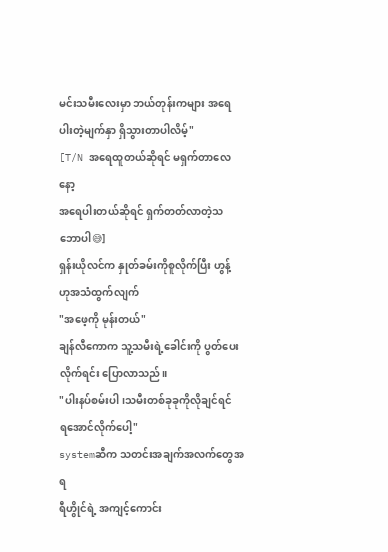မင်းသမီးလေးမှာ ဘယ်တုန်းကများ အရေပါးတဲ့မျက်နှာ ရှိသွားတာပါလိမ့်"
[T/N အရေထူတယ်ဆိုရင် မရှက်တာလေနော့
အရေပါးတယ်ဆိုရင် ရှက်တတ်လာတဲ့သဘောပါ😅]
ရှန်းယိုလင်က နှုတ်ခမ်းကိုစူလိုက်ပြီး ဟွန့်
ဟုအသံထွက်လျက်
"အဖေ့ကို မုန်းတယ်"
ချန်လီကောက သူ့သမီးရဲ့ခေါင်းကို ပွတ်ပေးလိုက်ရင်း ပြောလာသည်။
"ပါးနပ်စမ်းပါ၊သမီးတစ်ခုခုကိုလိုချင်ရင်
ရအောင်လိုက်ပေါ့"
systemဆီက သတင်းအချက်အလက်တွေအရ
ရီဟွိုင်ရဲ့ အကျင့်ကောင်း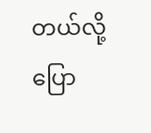တယ်လို့
ပြော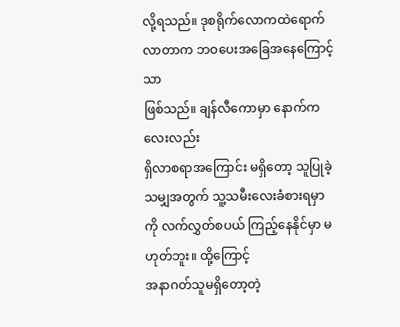လို့ရသည်။ ဒုစရိုက်လောကထဲရောက်လာတာက ဘဝပေးအခြေအနေကြောင့်သာ
ဖြစ်သည်။ ချန်လီကောမှာ နောက်ကလေးလည်း
ရှိလာစရာအကြောင်း မရှိတော့ သူပြုခဲ့သမျှအတွက် သူ့သမီးလေးခံစားရမှာကို လက်လွှတ်စပယ် ကြည့်နေနိုင်မှာ မဟုတ်ဘူး။ ထို့ကြောင့်
အနာဂတ်သူမရှိတော့တဲ့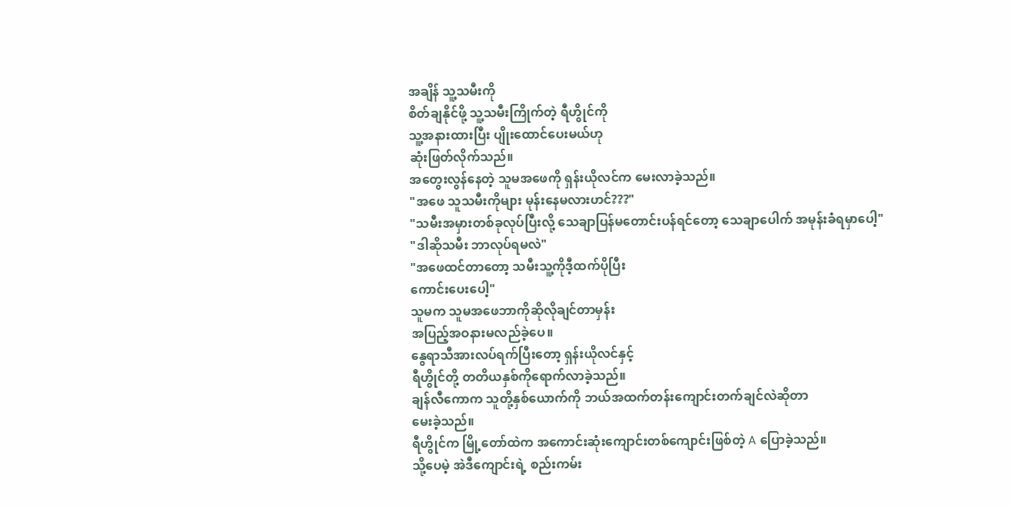အချိန် သူ့သမီးကို
စိတ်ချနိုင်ဖို့ သူ့သမီးကြိုက်တဲ့ ရီဟွိုင်ကို
သူ့အနားထားပြီး ပျိုးထောင်ပေးမယ်ဟု
ဆုံးဖြတ်လိုက်သည်။
အတွေးလွန်နေတဲ့ သူမအဖေကို ရှန်းယိုလင်က မေးလာခဲ့သည်။
"အဖေ သူသမီးကိုများ မုန်းနေမလားဟင်???"
"သမီးအမှားတစ်ခုလုပ်ပြီးလို့ သေချာပြန်မတောင်းပန်ရင်တော့ သေချာပေါက် အမုန်းခံရမှာပေါ့"
"ဒါဆိုသမီး ဘာလုပ်ရမလဲ"
"အဖေထင်တာတော့ သမီးသူ့ကိုဒီ့ထက်ပိုပြီး
ကောင်းပေးပေါ့"
သူမက သူမအဖေဘာကိုဆိုလိုချင်တာမှန်း
အပြည့်အဝနားမလည်ခဲ့ပေ။
နွေရာသီအားလပ်ရက်ပြီးတော့ ရှန်းယိုလင်နှင့်
ရီဟွိုင်တို့ တတိယနှစ်ကိုရောက်လာခဲ့သည်။
ချန်လီကောက သူတို့နှစ်ယောက်ကို ဘယ်အထက်တန်းကျောင်းတက်ချင်လဲဆိုတာ
မေးခဲ့သည်။
ရီဟွိုင်က မြို့တော်ထဲက အကောင်းဆုံးကျောင်းတစ်ကျောင်းဖြစ်တဲ့ A ပြောခဲ့သည်။
သို့ပေမဲ့ အဲဒီကျောင်းရဲ့ စည်းကမ်း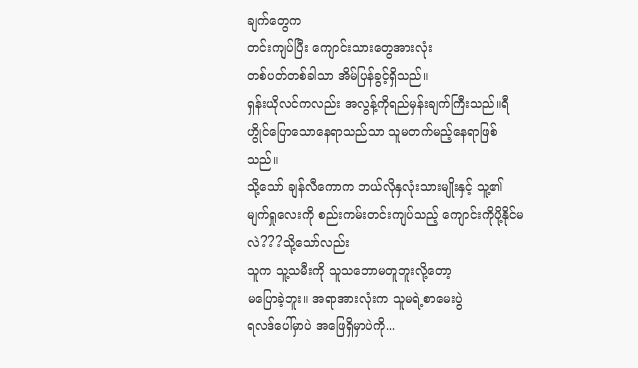ချက်တွေက
တင်းကျပ်ပြီး ကျောင်းသားတွေအားလုံး
တစ်ပတ်တစ်ခါသာ အိမ်ပြန်ခွင့်ရှိသည်။
ရှန်းယိုလင်ကလည်း အလွန့်ကိုရည်မှန်းချက်ကြီးသည်။ရီဟွိုင်ပြောသောနေရာသည်သာ သူမတက်မည့်နေရာဖြစ်သည်။
သို့သော် ချန်လီကောက ဘယ်လိုနှလုံးသားမျိုးနှင့် သူ့၏ မျက်ရှုလေးကို စည်းကမ်းတင်းကျပ်သည့် ကျောင်းကိုပို့နိုင်မလဲ???သို့သော်လည်း
သူက သူ့သမီးကို သူသဘောမတူဘူးလို့တော့
မပြောခဲ့ဘူး။ အရာအားလုံးက သူမရဲ့စာမေးပွဲ
ရလဒ်ပေါ်မှာပဲ အဖြေရှိမှာပဲကို...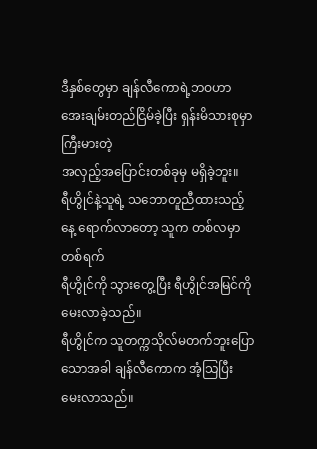ဒီနှစ်တွေမှာ ချန်လီကောရဲ့ဘဝဟာ အေးချမ်းတည်ငြိမ်ခဲ့ပြီး ရှန်းမိသားစုမှာ ကြီးမားတဲ့
အလှည့်အပြောင်းတစ်ခုမှ မရှိခဲ့ဘူး။
ရီဟွိုင်နဲ့သူရဲ့ သဘောတူညီထားသည့်နေ့ ရောက်လာတော့ သူက တစ်လမှာ တစ်ရက်
ရီဟွိုင်ကို သွားတွေ့ပြီး ရီဟွိုင်အမြင်ကို
မေးလာခဲ့သည်။
ရီဟွိုင်က သူတက္ကသိုလ်မတက်ဘူးပြောသောအခါ ချန်လီကောက အံ့သြပြီး မေးလာသည်။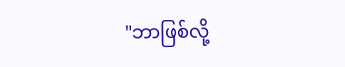"ဘာဖြစ်လို့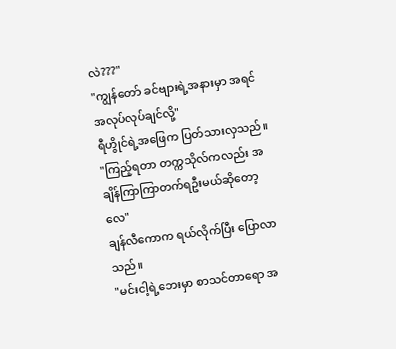လဲ???"
"ကျွန်တော် ခင်ဗျားရဲ့အနားမှာ အရင်အလုပ်လုပ်ချင်လို့"
ရီဟွိုင်ရဲ့အဖြေက ပြတ်သားလှသည်။
"ကြည့်ရတာ တက္ကသိုလ်ကလည်း အချိန်ကြာကြာတက်ရဦးမယ်ဆိုတော့လေ"
ချန်လီကောက ရယ်လိုက်ပြီး ပြောလာသည်။
"မင်းငါ့ရဲ့ဘေးမှာ စာသင်တာရော အ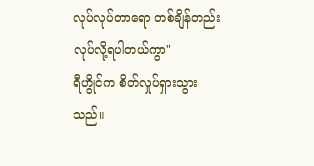လုပ်လုပ်တာရော တစ်ချိန်တည်း လုပ်လို့ရပါတယ်ကွာ"
ရီဟွိုင်က စိတ်လှုပ်ရှားသွားသည်။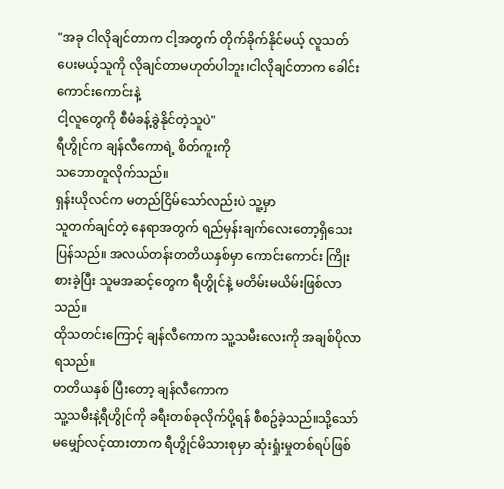"အခု ငါလိုချင်တာက ငါ့အတွက် တိုက်ခိုက်နိုင်မယ့် လူသတ်ပေးမယ့်သူကို လိုချင်တာမဟုတ်ပါဘူး၊ငါလိုချင်တာက ခေါင်းကောင်းကောင်းနဲ့
ငါ့လူတွေကို စီမံခန့်ခွဲနိုင်တဲ့သူပဲ"
ရီဟွိုင်က ချန်လီကောရဲ့ စိတ်ကူးကို
သဘောတူလိုက်သည်။
ရှန်းယိုလင်က မတည်ငြိမ်သော်လည်းပဲ သူ့မှာ
သူတက်ချင်တဲ့ နေရာအတွက် ရည်မှန်းချက်လေးတော့ရှိသေးပြန်သည်။ အလယ်တန်းတတိယနှစ်မှာ ကောင်းကောင်း ကြိုးစားခဲ့ပြီး သူမအဆင့်တွေက ရီဟွိုင်နဲ့ မတိမ်းမယိမ်းဖြစ်လာသည်။
ထိုသတင်းကြောင့် ချန်လီကောက သူ့သမီးလေးကို အချစ်ပိုလာရသည်။
တတိယနှစ် ပြီးတော့ ချန်လီကောက
သူ့သမီးနဲ့ရီဟွိုင်ကို ခရီးတစ်ခုလိုက်ပို့ရန် စီစဥ်ခဲ့သည်။သို့သော် မမျှော်လင့်ထားတာက ရီဟွိုင်မိသားစုမှာ ဆုံးရှုံးမှုတစ်ရပ်ဖြစ်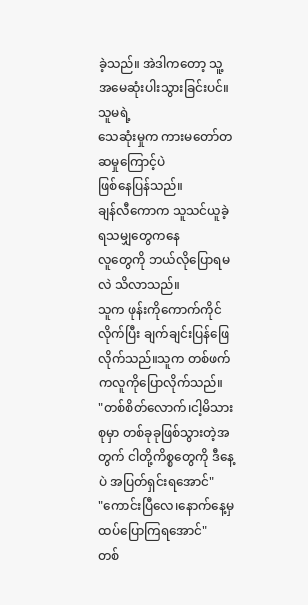ခဲ့သည်။ အဲဒါကတော့ သူ့အမေဆုံးပါးသွားခြင်းပင်။သူမရဲ့
သေဆုံးမှုက ကားမတော်တဆမှုကြောင့်ပဲ
ဖြစ်နေပြန်သည်။
ချန်လီကောက သူသင်ယူခဲ့ရသမျှတွေကနေ
လူတွေကို ဘယ်လိုပြောရမလဲ သိလာသည်။
သူက ဖုန်းကိုကောက်ကိုင်လိုက်ပြီး ချက်ချင်းပြန်ဖြေလိုက်သည်။သူက တစ်ဖက်ကလူကိုပြောလိုက်သည်။
"တစ်စိတ်လောက်၊ငါ့မိသားစုမှာ တစ်ခုခုဖြစ်သွားတဲ့အတွက် ငါတို့ကိစ္စတွေကို ဒီနေ့ပဲ အပြတ်ရှင်းရအောင်"
"ကောင်းပြီလေ၊နောက်နေ့မှ ထပ်ပြောကြရအောင်"
တစ်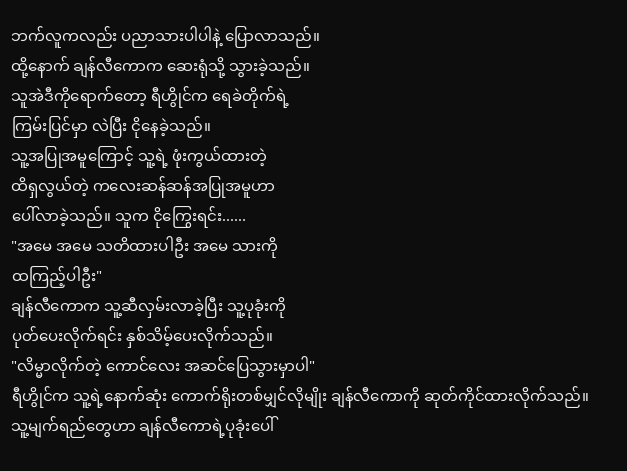ဘက်လူကလည်း ပညာသားပါပါနဲ့ ပြောလာသည်။
ထို့နောက် ချန်လီကောက ဆေးရုံသို့ သွားခဲ့သည်။
သူအဲဒီကိုရောက်တော့ ရီဟွိုင်က ရေခဲတိုက်ရဲ့
ကြမ်းပြင်မှာ လဲပြီး ငိုနေခဲ့သည်။
သူ့အပြုအမူကြောင့် သူ့ရဲ့ ဖုံးကွယ်ထားတဲ့
ထိရှလွယ်တဲ့ ကလေးဆန်ဆန်အပြုအမူဟာ
ပေါ်လာခဲ့သည်။ သူက ငိုကြွေးရင်း......
"အမေ အမေ သတိထားပါဦး အမေ သားကို
ထကြည့်ပါဦး"
ချန်လီကောက သူ့ဆီလှမ်းလာခဲ့ပြီး သူ့ပုခုံးကို
ပုတ်ပေးလိုက်ရင်း နှစ်သိမ့်ပေးလိုက်သည်။
"လိမ္မာလိုက်တဲ့ ကောင်လေး အဆင်ပြေသွားမှာပါ"
ရီဟွိုင်က သူ့ရဲ့နောက်ဆုံး ကောက်ရိုးတစ်မျှင်လိုမျိုး ချန်လီကောကို ဆုတ်ကိုင်ထားလိုက်သည်။
သူ့မျက်ရည်တွေဟာ ချန်လီကောရဲ့ပုခုံးပေါ်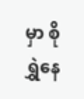မှာ စိုရွှဲနေ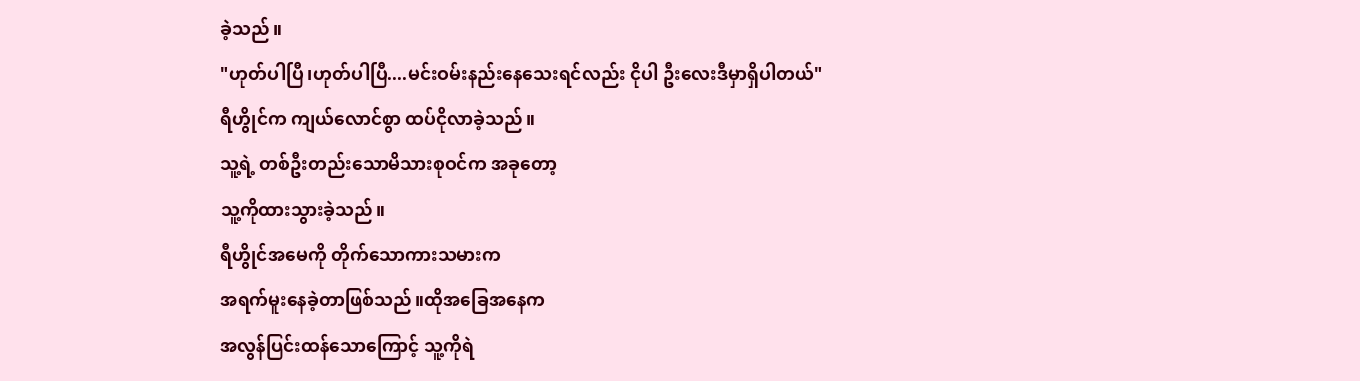ခဲ့သည်။
"ဟုတ်ပါပြီ၊ဟုတ်ပါပြီ....မင်းဝမ်းနည်းနေသေးရင်လည်း ငိုပါ ဦးလေးဒီမှာရှိပါတယ်"
ရီဟွိုင်က ကျယ်လောင်စွာ ထပ်ငိုလာခဲ့သည်။
သူ့ရဲ့ တစ်ဦးတည်းသောမိသားစုဝင်က အခုတော့
သူ့ကိုထားသွားခဲ့သည်။
ရီဟွိုင်အမေကို တိုက်သောကားသမားက
အရက်မူးနေခဲ့တာဖြစ်သည်။ထိုအခြေအနေက
အလွန်ပြင်းထန်သောကြောင့် သူ့ကိုရဲ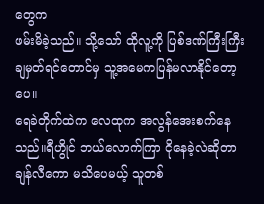တွေက
ဖမ်းမိခဲ့သည်။ သို့သော် ထိုလူ့ကို ပြစ်ဒဏ်ကြီးကြီးချမှတ်ရင်တောင်မှ သူ့အမေကပြန်မလာနိုင်တော့ပေ။
ရေခဲတိုက်ထဲက လေထုက အလွန်အေးစက်နေသည်။ရီဟွိုင် ဘယ်လောက်ကြာ ငိုနေခဲ့လဲဆိုတာ ချန်လီကော မသိပေမယ့် သူတစ်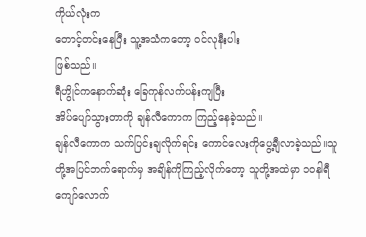ကိုယ်လုံးက
တောင့်တင်းနေပြီး သူ့အသံကတော့ ဝင်လုနီးပါး
ဖြစ်သည်။
ရီဟွိုင်ကနောက်ဆုံး ခြေကုန်လက်ပန်းကျပြီး
အိပ်ပျော်သွားတာကို ချန်လီကောက ကြည့်နေခဲ့သည်။
ချန်လီကောက သက်ပြင်းချလိုက်ရင်း ကောင်လေးကိုပွေ့ချီလာခဲ့သည်။သူတို့အပြင်ဘက်ရောက်မှ အချိန်ကိုကြည့်လိုက်တော့ သူတို့အထဲမှာ ၁၀နါရီကျော်လောက်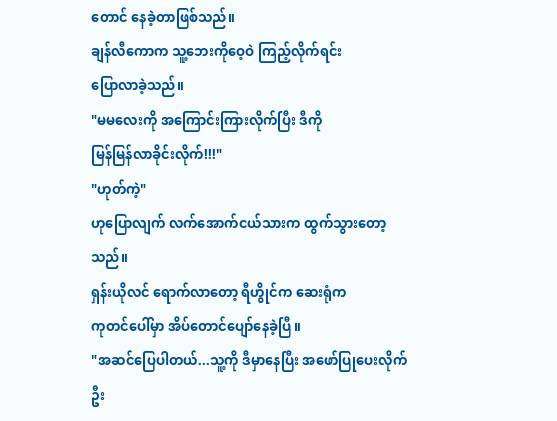တောင် နေခဲ့တာဖြစ်သည်။
ချန်လီကောက သူ့ဘေးကိုဝေ့ဝဲ ကြည့်လိုက်ရင်း
ပြောလာခဲ့သည်။
"မမလေးကို အကြောင်းကြားလိုက်ပြီး ဒီကို
မြန်မြန်လာခိုင်းလိုက်!!!"
"ဟုတ်ကဲ့"
ဟုပြောလျက် လက်အောက်ငယ်သားက ထွက်သွားတော့သည်။
ရှန်းယိုလင် ရောက်လာတော့ ရီဟွိုင်က ဆေးရုံက
ကုတင်ပေါ်မှာ အိပ်တောင်ပျော်နေခဲ့ပြီ။
"အဆင်ပြေပါတယ်...သူ့ကို ဒီမှာနေပြီး အဖော်ပြုပေးလိုက်ဦး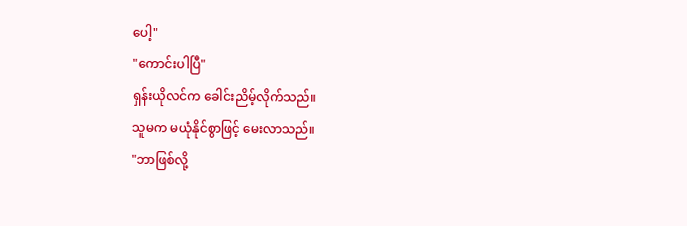ပေါ့"
"ကောင်းပါပြီ"
ရှန်းယိုလင်က ခေါင်းညိမ့်လိုက်သည်။
သူမက မယုံနိုင်စွာဖြင့် မေးလာသည်။
"ဘာဖြစ်လို့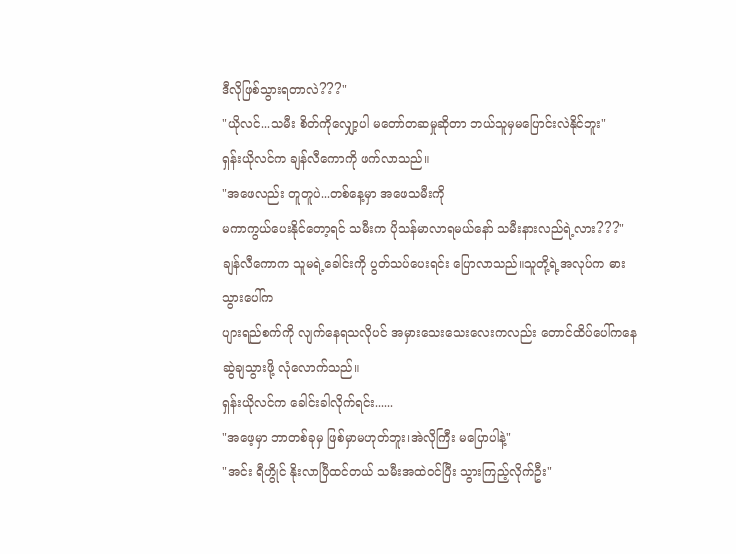ဒီလိုဖြစ်သွားရတာလဲ???"
"ယိုလင်...သမီး စိတ်ကိုလျှော့ပါ မတော်တဆမှုဆိုတာ ဘယ်သူမှမပြောင်းလဲနိုင်ဘူး"
ရှန်းယိုလင်က ချန်လီကောကို ဖက်လာသည်။
"အဖေလည်း တူတူပဲ...တစ်နေ့မှာ အဖေသမီးကို
မကာကွယ်ပေးနိုင်တော့ရင် သမီးက ပိုသန်မာလာရမယ်နော် သမီးနားလည်ရဲ့လား???"
ချန်လီကောက သူမရဲ့ခေါင်းကို ပွတ်သပ်ပေးရင်း ပြောလာသည်။သူတို့ရဲ့အလုပ်က ဓားသွားပေါ်က
ပျားရည်စက်ကို လျက်နေရသလိုပင် အမှားသေးသေးလေးကလည်း တောင်ထိပ်ပေါ်ကနေ ဆွဲချသွားဖို့ လုံလောက်သည်။
ရှန်းယိုလင်က ခေါင်းခါလိုက်ရင်း......
"အဖေ့မှာ ဘာတစ်ခုမှ ဖြစ်မှာမဟုတ်ဘူး၊အဲလိုကြီး မပြောပါနဲ့"
"အင်း ရီဟွိုင် နိုးလာပြီထင်တယ် သမီးအထဲဝင်ပြီး သွားကြည့်လိုက်ဦး"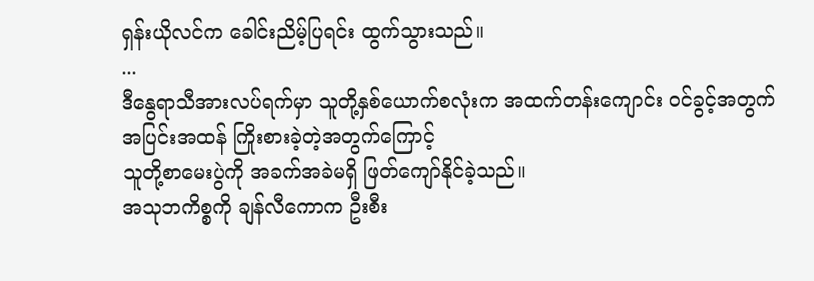ရှန်းယိုလင်က ခေါင်းညိမ့်ပြရင်း ထွက်သွားသည်။
...
ဒီနွေရာသီအားလပ်ရက်မှာ သူတို့နှစ်ယောက်စလုံးက အထက်တန်းကျောင်း ဝင်ခွင့်အတွက်
အပြင်းအထန် ကြိုးစားခဲ့တဲ့အတွက်ကြောင့်
သူတို့စာမေးပွဲကို အခက်အခဲမရှိ ဖြတ်ကျော်နိုင်ခဲ့သည်။
အသုဘကိစ္စကို ချန်လီကောက ဦးစီး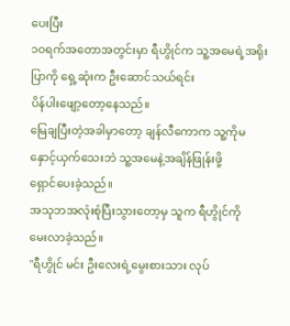ပေးပြီး
၁၀ရက်အတောအတွင်းမှာ ရီဟွိုင်က သူ့အမေရဲ့အရိုးပြာကို ရှေ့ဆုံးက ဦးဆောင်သယ်ရင်း
ပိန်ပါးဖျော့တော့နေသည်။
မြေချပြီးတဲ့အခါမှာတော့ ချန်လီကောက သူ့ကိုမနှောင့်ယှက်သေးဘဲ သူ့အမေနဲ့အချိန်ဖြုန်းဖို့
ရှောင်ပေးခဲ့သည်။
အသုဘအလုံးစုံပြီးသွားတော့မှ သူက ရီဟွိုင်ကို
မေးလာခဲ့သည်။
"ရီဟွိုင် မင်း ဦးလေးရဲ့မွေးစားသား လုပ်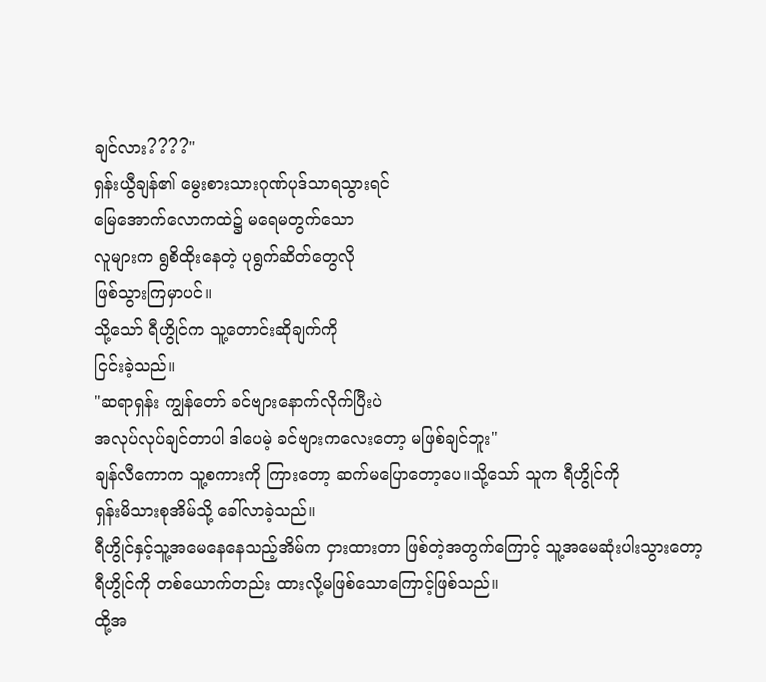ချင်လား????"
ရှန်းယွီချန်၏ မွေးစားသားဂုဏ်ပုဒ်သာရသွားရင်
မြေအောက်လောကထဲ၌ မရေမတွက်သော
လူများက ရွစိထိုးနေတဲ့ ပုရွက်ဆိတ်တွေလို
ဖြစ်သွားကြမှာပင်။
သို့သော် ရီဟွိုင်က သူ့တောင်းဆိုချက်ကို
ငြင်းခဲ့သည်။
"ဆရာရှန်း ကျွန်တော် ခင်ဗျားနောက်လိုက်ပြီးပဲ
အလုပ်လုပ်ချင်တာပါ ဒါပေမဲ့ ခင်ဗျားကလေးတော့ မဖြစ်ချင်ဘူး"
ချန်လီကောက သူ့စကားကို ကြားတော့ ဆက်မပြောတော့ပေ။သို့သော် သူက ရီဟွိုင်ကို
ရှန်းမိသားစုအိမ်သို့ ခေါ်လာခဲ့သည်။
ရီဟွိုင်နှင့်သူ့အမေနေနေသည့်အိမ်က ငှားထားတာ ဖြစ်တဲ့အတွက်ကြောင့် သူ့အမေဆုံးပါးသွားတော့ ရီဟွိုင်ကို တစ်ယောက်တည်း ထားလို့မဖြစ်သောကြောင့်ဖြစ်သည်။
ထို့အ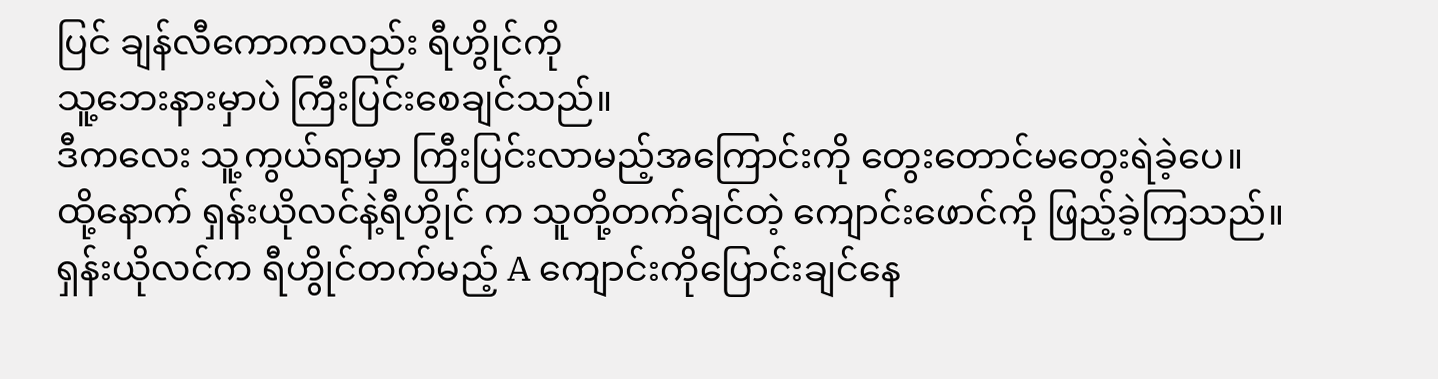ပြင် ချန်လီကောကလည်း ရီဟွိုင်ကို
သူ့ဘေးနားမှာပဲ ကြီးပြင်းစေချင်သည်။
ဒီကလေး သူ့ကွယ်ရာမှာ ကြီးပြင်းလာမည့်အကြောင်းကို တွေးတောင်မတွေးရဲခဲ့ပေ။
ထို့နောက် ရှန်းယိုလင်နဲ့ရီဟွိုင် က သူတို့တက်ချင်တဲ့ ကျောင်းဖောင်ကို ဖြည့်ခဲ့ကြသည်။
ရှန်းယိုလင်က ရီဟွိုင်တက်မည့် A ကျောင်းကိုပြောင်းချင်နေ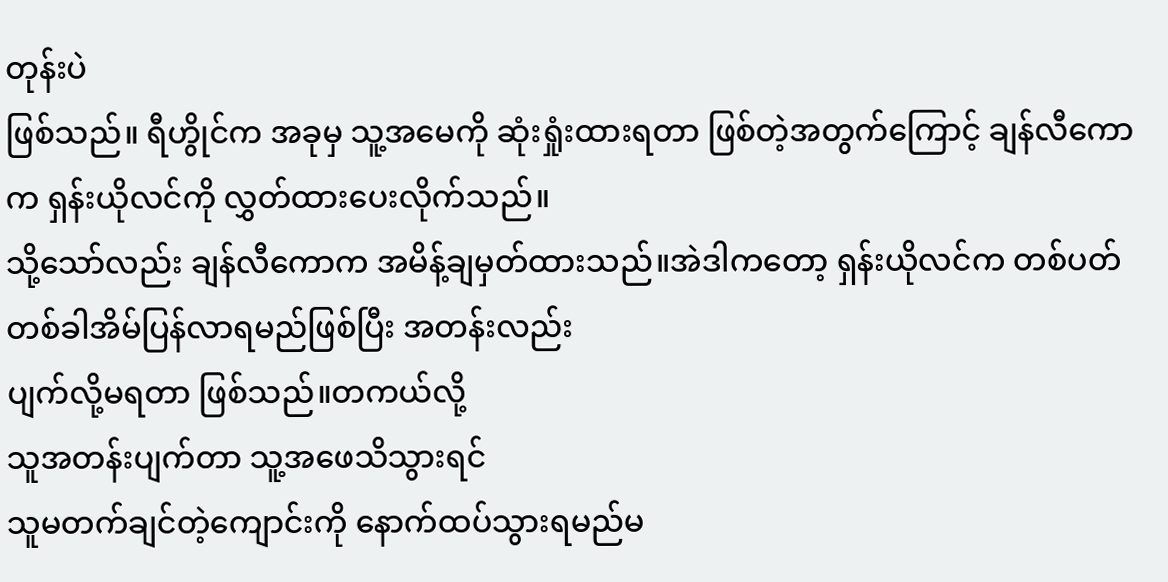တုန်းပဲ
ဖြစ်သည်။ ရီဟွိုင်က အခုမှ သူ့အမေကို ဆုံးရှုံးထားရတာ ဖြစ်တဲ့အတွက်ကြောင့် ချန်လီကောက ရှန်းယိုလင်ကို လွှတ်ထားပေးလိုက်သည်။
သို့သော်လည်း ချန်လီကောက အမိန့်ချမှတ်ထားသည်။အဲဒါကတော့ ရှန်းယိုလင်က တစ်ပတ်တစ်ခါအိမ်ပြန်လာရမည်ဖြစ်ပြီး အတန်းလည်း
ပျက်လို့မရတာ ဖြစ်သည်။တကယ်လို့
သူအတန်းပျက်တာ သူ့အဖေသိသွားရင်
သူမတက်ချင်တဲ့ကျောင်းကို နောက်ထပ်သွားရမည်မ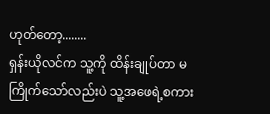ဟုတ်တော့........
ရှန်းယိုလင်က သူ့ကို ထိန်းချုပ်တာ မကြိုက်သော်လည်းပဲ သူ့အဖေရဲ့စကား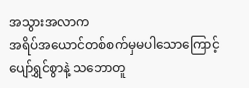အသွားအလာက
အရိပ်အယောင်တစ်စက်မှမပါသောကြောင့် ပျော်ရွှင်စွာနဲ့ သဘောတူ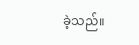ခဲ့သည်။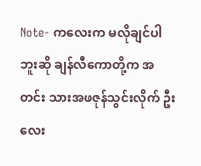Note- ကလေးက မလိုချင်ပါဘူးဆို ချန်လီကောတို့က အတင်း သားအဖဇုန်သွင်းလိုက် ဦးလေး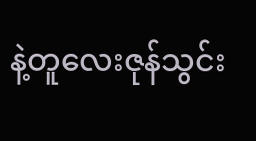နဲ့တူလေးဇုန်သွင်း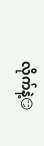လိုက်နဲ့😏